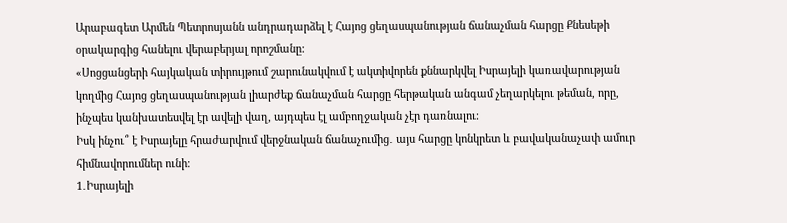Արաբագետ Արմեն Պետրոսյանն անդրադարձել է Հայոց ցեղասպանության ճանաչման հարցը Քնեսեթի օրակարգից հանելու վերաբերյալ որոշմանը:
«Սոցցանցերի հայկական տիրույթում շարունակվում է ակտիվորեն քննարկվել Իսրայելի կառավարության կողմից Հայոց ցեղասպանության լիարժեք ճանաչման հարցը հերթական անգամ չեղարկելու թեման, որը, ինչպես կանխատեսվել էր ավելի վաղ, այդպես էլ ամբողջական չէր դառնալու։
Իսկ ինչու՞ է Իսրայելը հրաժարվում վերջնական ճանաչումից․ այս հարցը կոնկրետ և բավականաչափ ամուր հիմնավորումներ ունի։
1․Իսրայելի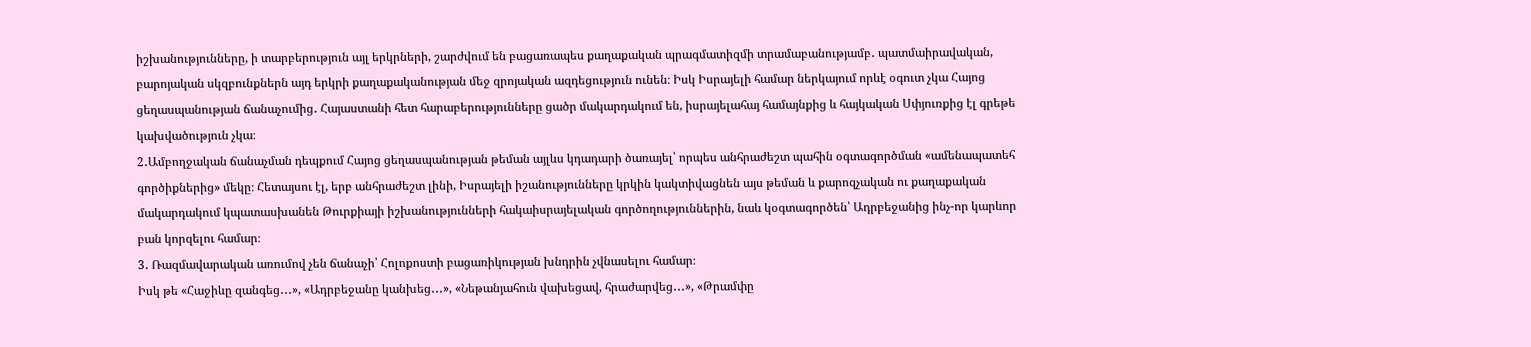իշխանությունները, ի տարբերություն այլ երկրների, շարժվում են բացառապես քաղաքական պրագմատիզմի տրամաբանությամբ․ պատմաիրավական, բարոյական սկզբունքներն այդ երկրի քաղաքականության մեջ զրոյական ազդեցություն ունեն։ Իսկ Իսրայելի համար ներկայում որևէ օգուտ չկա Հայոց ցեղասպանության ճանաչումից․ Հայաստանի հետ հարաբերությունները ցածր մակարդակում են, իսրայելահայ համայնքից և հայկական Սփյուռքից էլ գրեթե կախվածություն չկա։
2․Ամբողջական ճանաչման դեպքում Հայոց ցեղասպանության թեման այլևս կդադարի ծառայել՝ որպես անհրաժեշտ պահին օգտագործման «ամենապատեհ գործիքներից» մեկը։ Հետայսու էլ, երբ անհրաժեշտ լինի, Իսրայելի իշանությունները կրկին կակտիվացնեն այս թեման և քարոզչական ու քաղաքական մակարդակում կպատասխանեն Թուրքիայի իշխանությունների հակաիսրայելական գործողություններին, նաև կօգտագործեն՝ Ադրբեջանից ինչ-որ կարևոր բան կորզելու համար։
3․ Ռազմավարական առումով չեն ճանաչի՝ Հոլոքոստի բացառիկության խնդրին չվնասելու համար։
Իսկ թե «Հաջիևը զանգեց․․․», «Ադրբեջանը կանխեց․․․», «Նեթանյահուն վախեցավ, հրաժարվեց․․․», «Թրամփը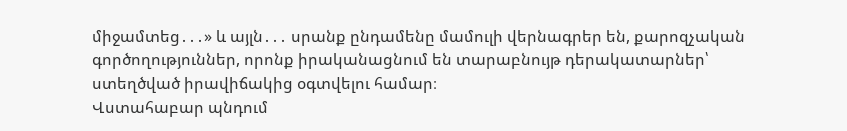միջամտեց․․․» և այլն․․․ սրանք ընդամենը մամուլի վերնագրեր են, քարոզչական գործողություններ, որոնք իրականացնում են տարաբնույթ դերակատարներ՝ ստեղծված իրավիճակից օգտվելու համար։
Վստահաբար պնդում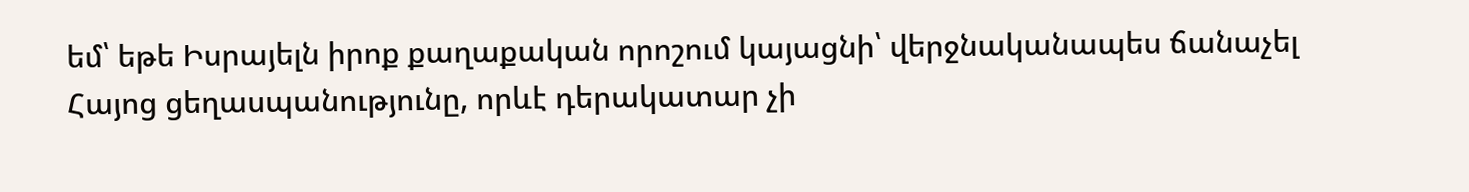եմ՝ եթե Իսրայելն իրոք քաղաքական որոշում կայացնի՝ վերջնականապես ճանաչել Հայոց ցեղասպանությունը, որևէ դերակատար չի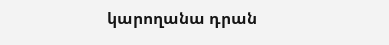կարողանա դրան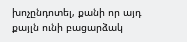խոչընդոտել, քանի որ այդ քայլն ունի բացարձակ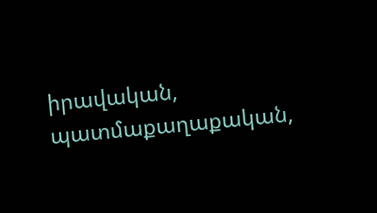իրավական, պատմաքաղաքական,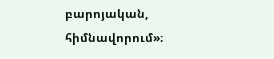բարոյական, հիմնավորում»։